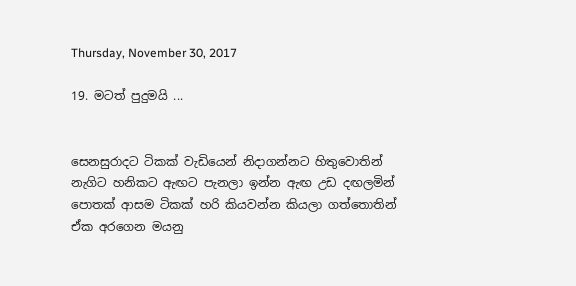Thursday, November 30, 2017

19. මටත් පුදුමයි ...


සෙනසුරාදට ටිකක් වැඩියෙන් නිදාගන්නට හිතුවොතින්
නැගිට හනිකට ඇඟට පැනලා ඉන්න ඇඟ උඩ දඟලමින්
පොතක් ආසම ටිකක් හරි කියවන්න කියලා ගත්තොතින්
ඒක අරගෙන මයනු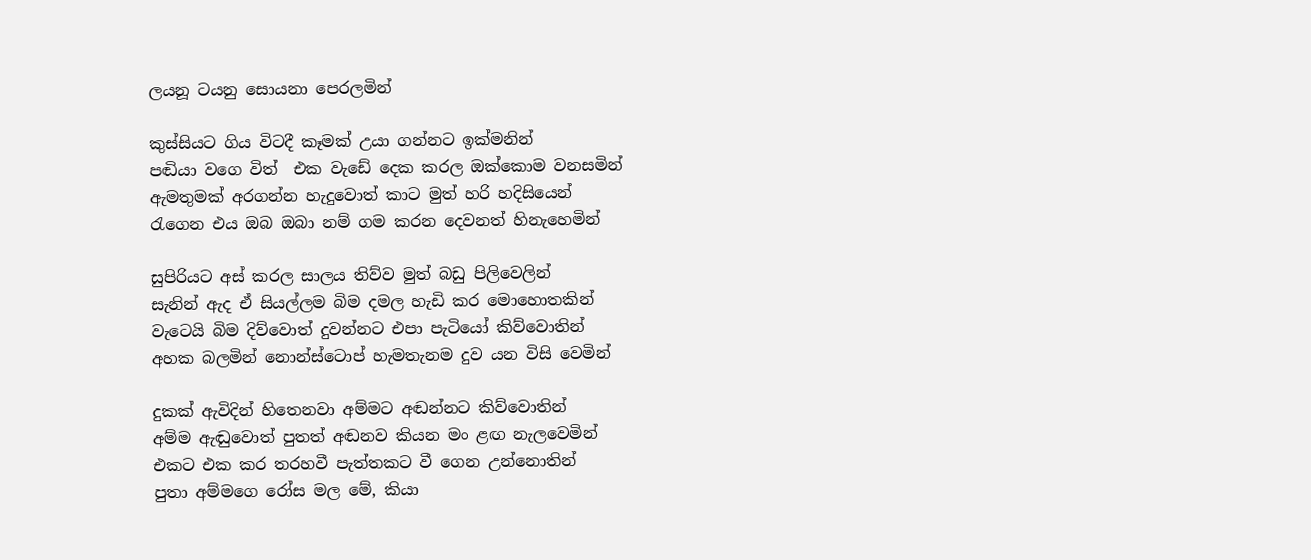ලයනූ ටයනු සොයනා පෙරලමින්

කුස්සියට ගිය විටදී කෑමක් උයා ගන්නට ඉක්මනින්
පඬියා වගෙ විත්  එක වැඩේ දෙක කරල ඔක්කොම වනසමින්
ඇමතුමක් අරගන්න හැදුවොත් කාට මුත් හරි හදිසියෙන්
රැගෙන එය ඔබ ඔබා නම් ගම කරන දෙවනත් හිනැහෙමින්

සුපිරියට අස් කරල සාලය තිව්ව මුත් බඩු පිලිවෙලින්
සැනින් ඇද ඒ සියල්ලම බිම දමල හැඩි කර මොහොතකින්
වැටෙයි බිම දිව්වොත් දුවන්නට එපා පැටියෝ කිව්වොතින්
අහක බලමින් නොන්ස්ටොප් හැමතැනම දුව යන විසි වෙමින්

දුකක් ඇවිදින් හිතෙනවා අම්මට අඬන්නට කිව්වොතින්
අම්ම ඇඬුවොත් පුතත් අඬනව කියන මං ළඟ නැලවෙමින්
එකට එක කර තරහවී පැත්තකට වී ගෙන උන්නොතින්
පුතා අම්මගෙ රෝස මල මේ, කියා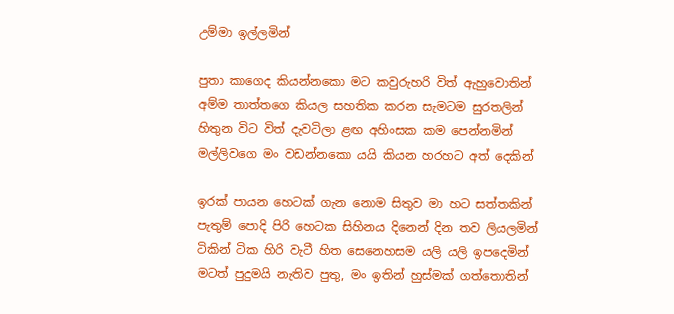උම්මා ඉල්ලමින්

පුතා කාගෙද කියන්නකො මට කවුරුහරි විත් ඇහුවොතින්
අම්ම තාත්තගෙ කියල සහතික කරන සැමටම සුරතලින්
හිතුන විට විත් දැවටිලා ළඟ අහිංසක කම පෙන්නමින්
මල්ලිවගෙ මං වඩන්නකො යයි කියන හරහට අත් දෙකින්

ඉරක් පායන හෙටක් ගැන නොම සිතුව මා හට සත්තකින්
පැතුම් පොදි පිරි හෙටක සිහිනය දිනෙන් දින තව ලියලමින්
ටිකින් ටික හිරි වැටී හිත සෙනෙහසම යලි යලි ඉපදෙමින්
මටත් පුදුමයි නැතිව පුතු, මං ඉතින් හුස්මක් ගත්තොතින්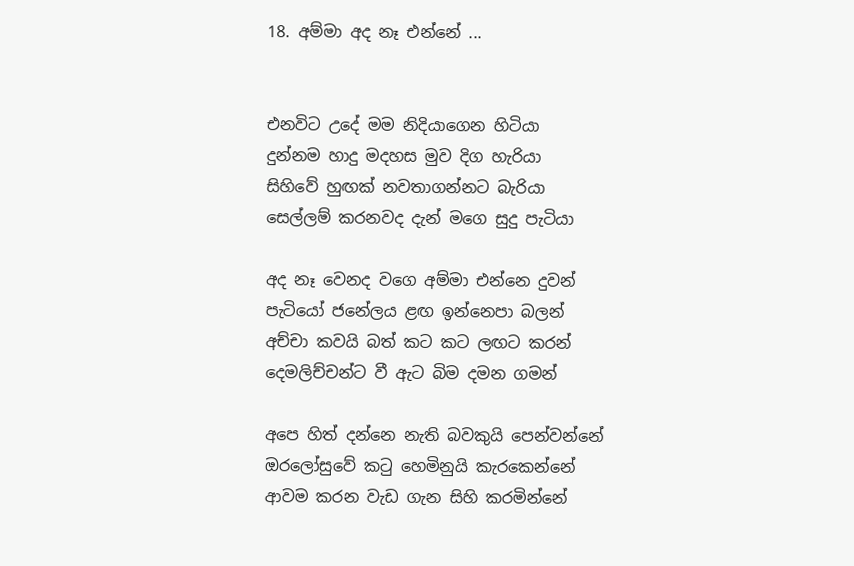18. අම්මා අද නෑ එන්නේ ...


එනවිට උදේ මම නිදියාගෙන හිටියා
දුන්නම හාදු මදහස මුව දිග හැරියා
සිහිවේ හුඟක් නවතාගන්නට බැරියා
සෙල්ලම් කරනවද දැන් මගෙ සුදු පැටියා

අද නෑ වෙනද වගෙ අම්මා එන්නෙ දුවන්
පැටියෝ ජනේලය ළඟ ඉන්නෙපා බලන්
අච්චා කවයි බත් කට කට ලඟට කරන්
දෙමලිච්චන්ට වී ඇට බිම දමන ගමන්

අපෙ හිත් දන්නෙ නැති බවකුයි පෙන්වන්නේ
ඔරලෝසුවේ කටු හෙමිනුයි කැරකෙන්නේ
ආවම කරන වැඩ ගැන සිහි කරමින්නේ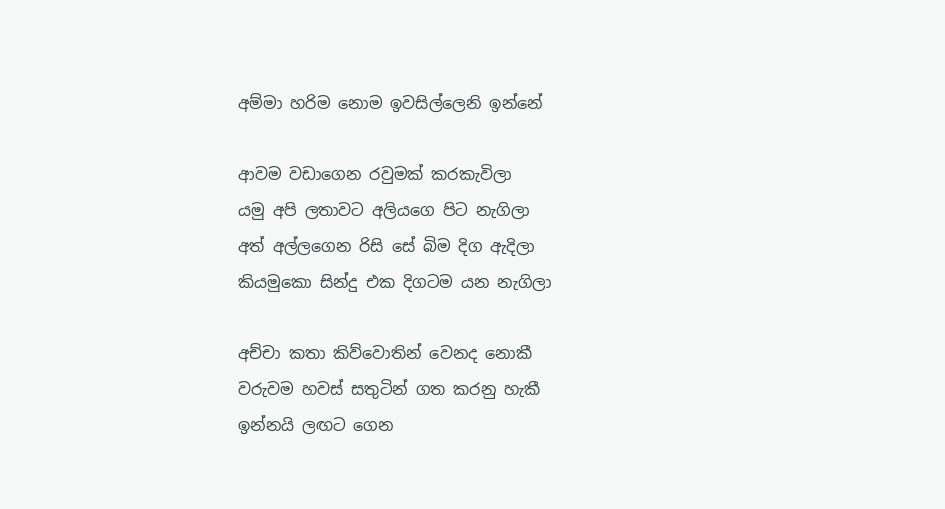අම්මා හරිම නොම ඉවසිල්ලෙනි ඉන්නේ

ආවම වඩාගෙන රවුමක් කරකැවිලා
යමු අපි ලතාවට අලියගෙ පිට නැගිලා
අත් අල්ලගෙන රිසි සේ බිම දිග ඇදිලා
කියමුකො සින්දු එක දිගටම යන නැගිලා

අච්චා කතා කිව්වොතින් වෙනද නොකී
වරුවම හවස් සතුටින් ගත කරනු හැකී
ඉන්නයි ලඟට ගෙන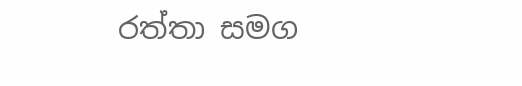රත්තා සමග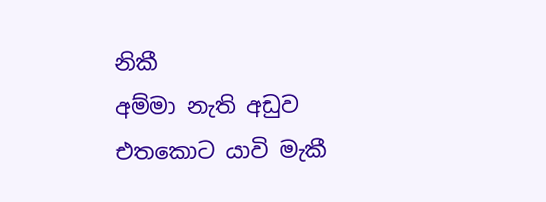නිකී
අම්මා නැති අඩුව එතකොට යාවි මැකී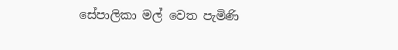සේපාලිකා මල් වෙත පැමිණි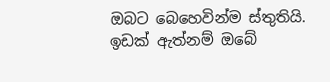ඔබට බෙහෙවින්ම ස්තුතියි. ඉඩක් ඇත්නම් ඔබේ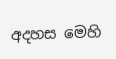අදහස මෙහි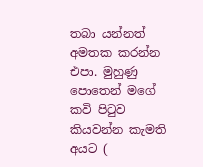තබා යන්නත් අමතක කරන්න එපා. මුහුණු පොතෙන් මගේ කවි පිටුව කියවන්න කැමති අයට (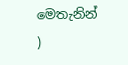මෙතැනින් )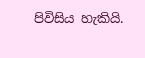පිවිසිය හැකියි.